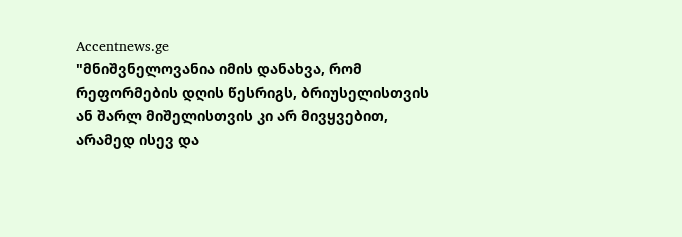Accentnews.ge
"მნიშვნელოვანია იმის დანახვა, რომ რეფორმების დღის წესრიგს, ბრიუსელისთვის ან შარლ მიშელისთვის კი არ მივყვებით, არამედ ისევ და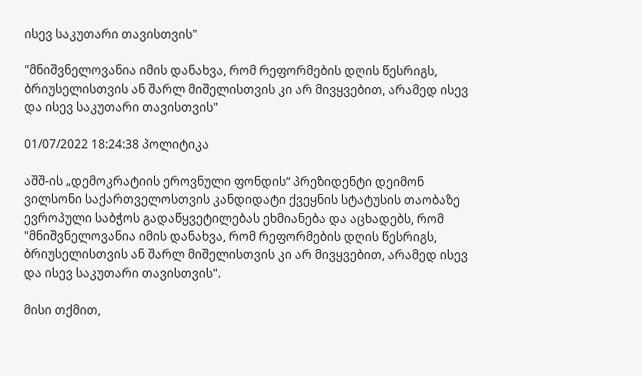ისევ საკუთარი თავისთვის"

"მნიშვნელოვანია იმის დანახვა, რომ რეფორმების დღის წესრიგს, ბრიუსელისთვის ან შარლ მიშელისთვის კი არ მივყვებით, არამედ ისევ და ისევ საკუთარი თავისთვის"

01/07/2022 18:24:38 პოლიტიკა

აშშ-ის „დემოკრატიის ეროვნული ფონდის“ პრეზიდენტი დეიმონ ვილსონი საქართველოსთვის კანდიდატი ქვეყნის სტატუსის თაობაზე ევროპული საბჭოს გადაწყვეტილებას ეხმიანება და აცხადებს, რომ "მნიშვნელოვანია იმის დანახვა, რომ რეფორმების დღის წესრიგს, ბრიუსელისთვის ან შარლ მიშელისთვის კი არ მივყვებით, არამედ ისევ და ისევ საკუთარი თავისთვის".

მისი თქმით,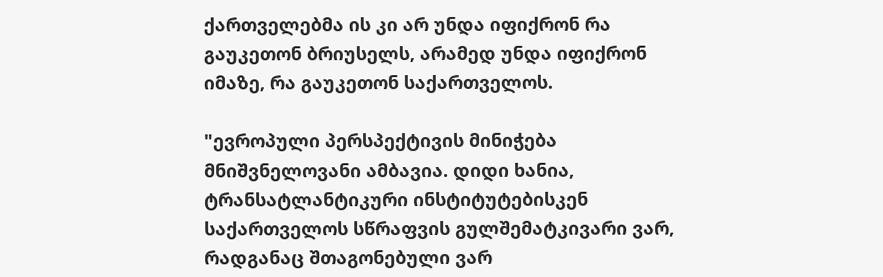ქართველებმა ის კი არ უნდა იფიქრონ რა გაუკეთონ ბრიუსელს, არამედ უნდა იფიქრონ იმაზე, რა გაუკეთონ საქართველოს.

"ევროპული პერსპექტივის მინიჭება მნიშვნელოვანი ამბავია. დიდი ხანია, ტრანსატლანტიკური ინსტიტუტებისკენ საქართველოს სწრაფვის გულშემატკივარი ვარ, რადგანაც შთაგონებული ვარ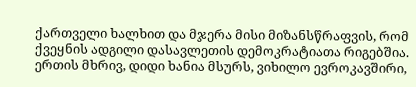ქართველი ხალხით და მჯერა მისი მიზანსწრაფვის, რომ ქვეყნის ადგილი დასავლეთის დემოკრატიათა რიგებშია. ერთის მხრივ, დიდი ხანია მსურს, ვიხილო ევროკავშირი,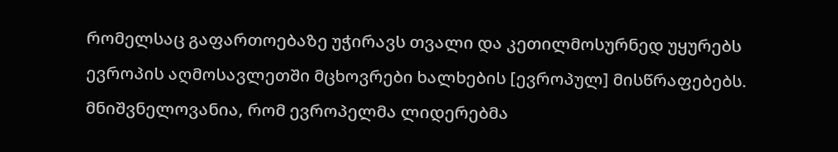რომელსაც გაფართოებაზე უჭირავს თვალი და კეთილმოსურნედ უყურებს ევროპის აღმოსავლეთში მცხოვრები ხალხების [ევროპულ] მისწრაფებებს. მნიშვნელოვანია, რომ ევროპელმა ლიდერებმა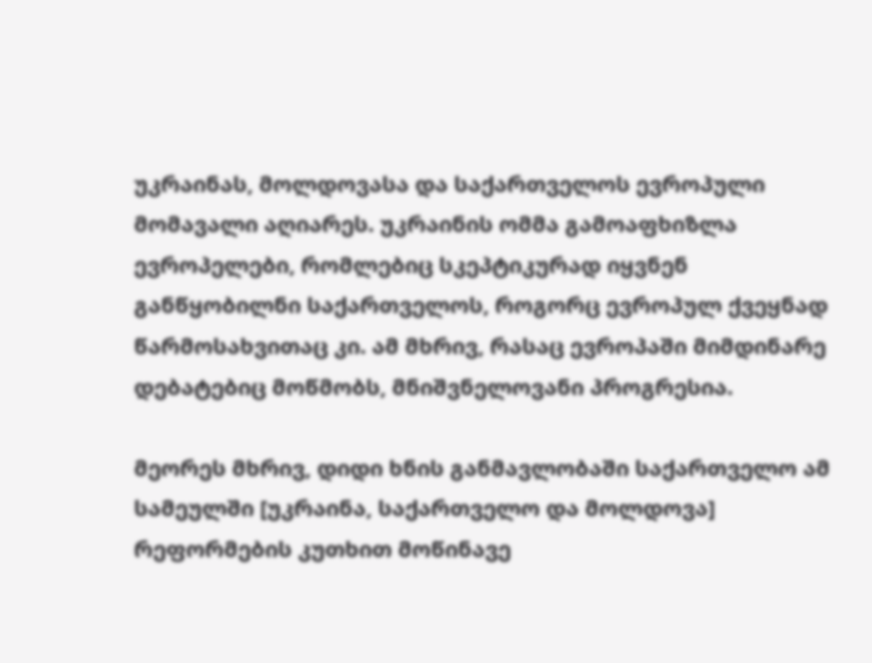უკრაინას, მოლდოვასა და საქართველოს ევროპული მომავალი აღიარეს. უკრაინის ომმა გამოაფხიზლა ევროპელები, რომლებიც სკეპტიკურად იყვნენ განწყობილნი საქართველოს, როგორც ევროპულ ქვეყნად წარმოსახვითაც კი. ამ მხრივ, რასაც ევროპაში მიმდინარე დებატებიც მოწმობს, მნიშვნელოვანი პროგრესია.

მეორეს მხრივ, დიდი ხნის განმავლობაში საქართველო ამ სამეულში [უკრაინა, საქართველო და მოლდოვა] რეფორმების კუთხით მოწინავე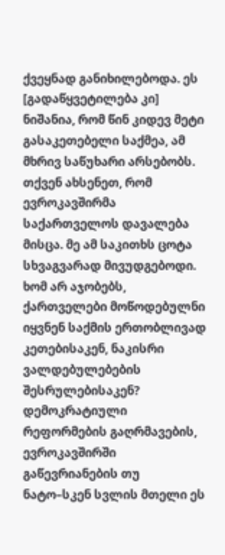ქვეყნად განიხილებოდა. ეს [გადაწყვეტილება კი] ნიშანია, რომ წინ კიდევ მეტი გასაკეთებელი საქმეა, ამ მხრივ საწუხარი არსებობს. თქვენ ახსენეთ, რომ ევროკავშირმა საქართველოს დავალება მისცა. მე ამ საკითხს ცოტა სხვაგვარად მივუდგებოდი. ხომ არ აჯობებს, ქართველები მოწოდებულნი იყვნენ საქმის ერთობლივად კეთებისაკენ, ნაკისრი ვალდებულებების შესრულებისაკენ? დემოკრატიული რეფორმების გაღრმავების, ევროკავშირში გაწევრიანების თუ ნატო–სკენ სვლის მთელი ეს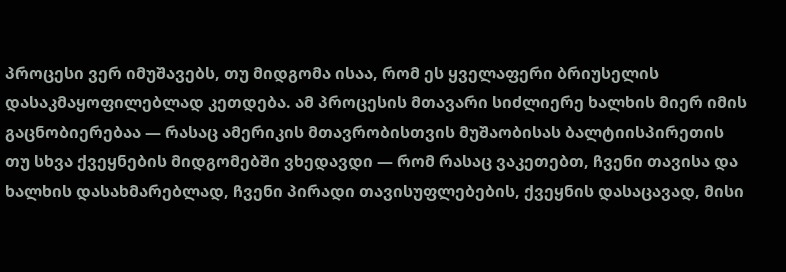პროცესი ვერ იმუშავებს, თუ მიდგომა ისაა, რომ ეს ყველაფერი ბრიუსელის დასაკმაყოფილებლად კეთდება. ამ პროცესის მთავარი სიძლიერე ხალხის მიერ იმის გაცნობიერებაა — რასაც ამერიკის მთავრობისთვის მუშაობისას ბალტიისპირეთის თუ სხვა ქვეყნების მიდგომებში ვხედავდი — რომ რასაც ვაკეთებთ, ჩვენი თავისა და ხალხის დასახმარებლად, ჩვენი პირადი თავისუფლებების, ქვეყნის დასაცავად, მისი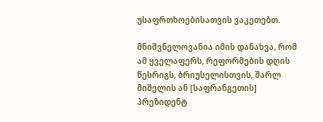უსაფრთხოებისათვის ვაკეთებთ.

მნიშვნელოვანია იმის დანახვა, რომ ამ ყველაფერს, რეფორმების დღის წესრიგს, ბრიუსელისთვის, შარლ მიშელის ან [საფრანგეთის] პრეზიდენტ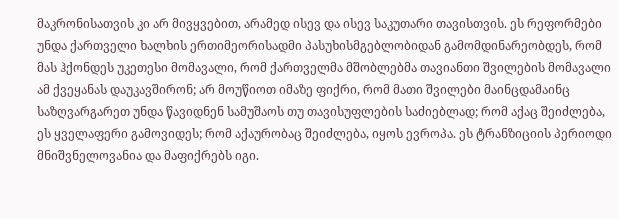მაკრონისათვის კი არ მივყვებით, არამედ ისევ და ისევ საკუთარი თავისთვის. ეს რეფორმები უნდა ქართველი ხალხის ერთიმეორისადმი პასუხისმგებლობიდან გამომდინარეობდეს, რომ მას ჰქონდეს უკეთესი მომავალი, რომ ქართველმა მშობლებმა თავიანთი შვილების მომავალი ამ ქვეყანას დაუკავშირონ; არ მოუწიოთ იმაზე ფიქრი, რომ მათი შვილები მაინცდამაინც საზღვარგარეთ უნდა წავიდნენ სამუშაოს თუ თავისუფლების საძიებლად; რომ აქაც შეიძლება, ეს ყველაფერი გამოვიდეს; რომ აქაურობაც შეიძლება, იყოს ევროპა. ეს ტრანზიციის პერიოდი მნიშვნელოვანია და მაფიქრებს იგი.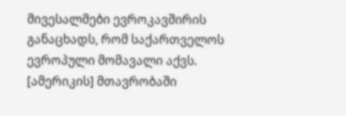მივესალმები ევროკავშირის განაცხადს, რომ საქართველოს ევროპული მომავალი აქვს. [ამერიკის] მთავრობაში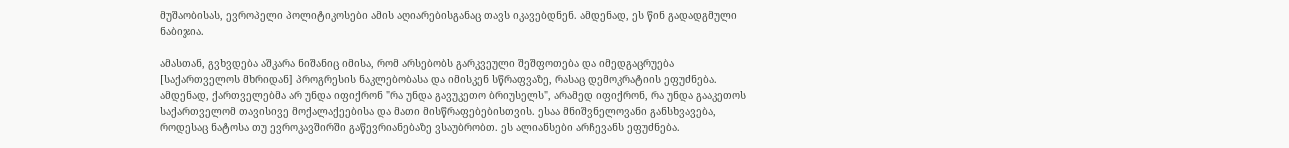მუშაობისას, ევროპელი პოლიტიკოსები ამის აღიარებისგანაც თავს იკავებდნენ. ამდენად, ეს წინ გადადგმული ნაბიჯია.

ამასთან, გვხვდება აშკარა ნიშანიც იმისა, რომ არსებობს გარკვეული შეშფოთება და იმედგაცრუება [საქართველოს მხრიდან] პროგრესის ნაკლებობასა და იმისკენ სწრაფვაზე, რასაც დემოკრატიის ეფუძნება. ამდენად, ქართველებმა არ უნდა იფიქრონ "რა უნდა გავუკეთო ბრიუსელს", არამედ იფიქრონ, რა უნდა გააკეთოს საქართველომ თავისივე მოქალაქეებისა და მათი მისწრაფებებისთვის. ესაა მნიშვნელოვანი განსხვავება, როდესაც ნატოსა თუ ევროკავშირში გაწევრიანებაზე ვსაუბრობთ. ეს ალიანსები არჩევანს ეფუძნება.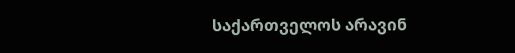საქართველოს არავინ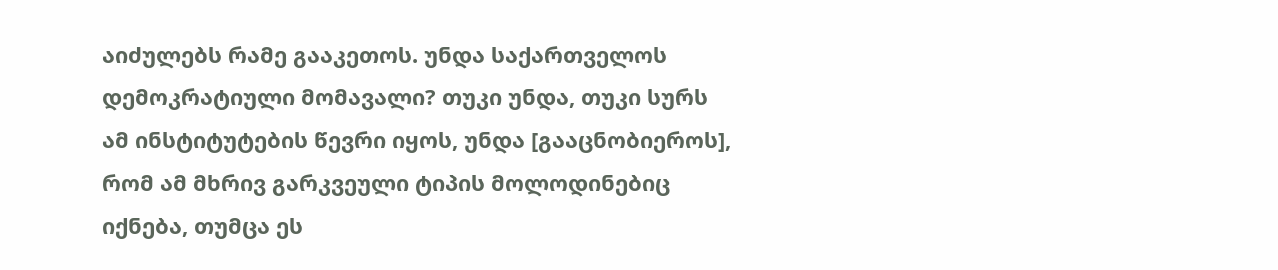აიძულებს რამე გააკეთოს. უნდა საქართველოს დემოკრატიული მომავალი? თუკი უნდა, თუკი სურს ამ ინსტიტუტების წევრი იყოს, უნდა [გააცნობიეროს], რომ ამ მხრივ გარკვეული ტიპის მოლოდინებიც იქნება, თუმცა ეს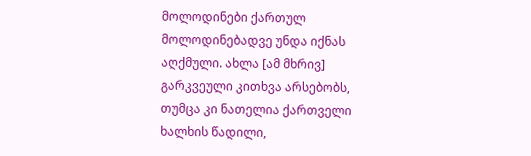მოლოდინები ქართულ მოლოდინებადვე უნდა იქნას აღქმული. ახლა [ამ მხრივ] გარკვეული კითხვა არსებობს, თუმცა კი ნათელია ქართველი ხალხის წადილი,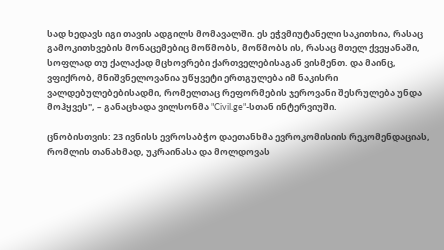სად ხედავს იგი თავის ადგილს მომავალში. ეს ეჭვმიუტანელი საკითხია, რასაც გამოკითხვების მონაცემებიც მოწმობს, მოწმობს ის, რასაც მთელ ქვეყანაში, სოფლად თუ ქალაქად მცხოვრები ქართველებისაგან ვისმენთ. და მაინც, ვფიქრობ, მნიშვნელოვანია უწყვეტი ერთგულება იმ ნაკისრი ვალდებულებებისადმი, რომელთაც რეფორმების ჯეროვანი შესრულება უნდა მოჰყვეს", – განაცხადა ვილსონმა "Civil.ge"-სთან ინტერვიუში.

ცნობისთვის: 23 ივნისს ევროსაბჭო დაეთანხმა ევროკომისიის რეკომენდაციას, რომლის თანახმად, უკრაინასა და მოლდოვას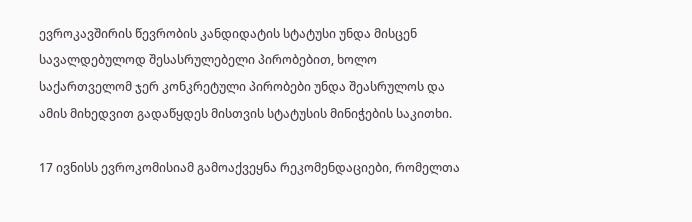ევროკავშირის წევრობის კანდიდატის სტატუსი უნდა მისცენ სავალდებულოდ შესასრულებელი პირობებით, ხოლო საქართველომ ჯერ კონკრეტული პირობები უნდა შეასრულოს და ამის მიხედვით გადაწყდეს მისთვის სტატუსის მინიჭების საკითხი.

17 ივნისს ევროკომისიამ გამოაქვეყნა რეკომენდაციები, რომელთა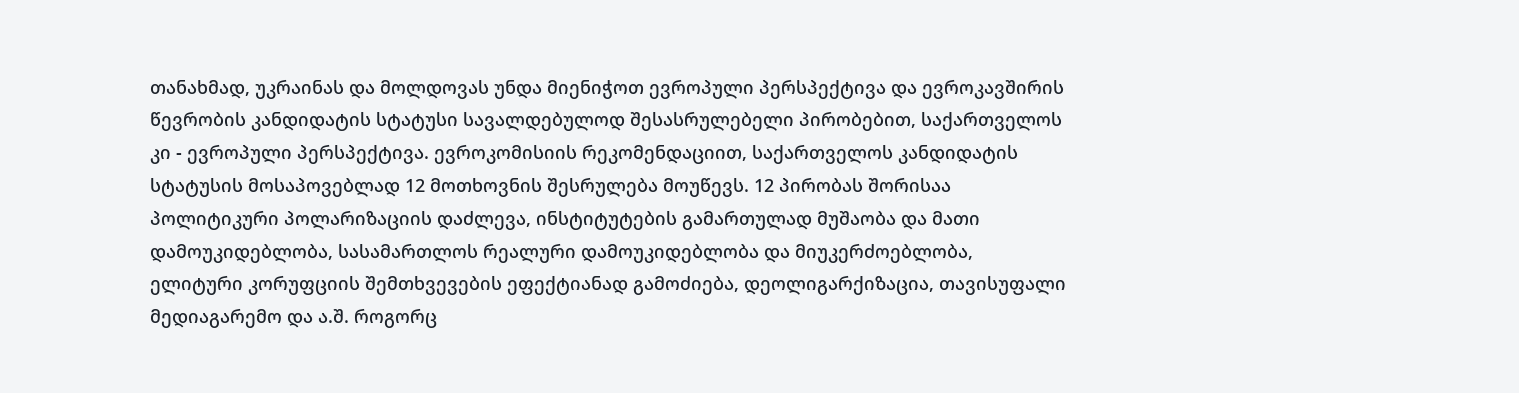თანახმად, უკრაინას და მოლდოვას უნდა მიენიჭოთ ევროპული პერსპექტივა და ევროკავშირის წევრობის კანდიდატის სტატუსი სავალდებულოდ შესასრულებელი პირობებით, საქართველოს კი - ევროპული პერსპექტივა. ევროკომისიის რეკომენდაციით, საქართველოს კანდიდატის სტატუსის მოსაპოვებლად 12 მოთხოვნის შესრულება მოუწევს. 12 პირობას შორისაა პოლიტიკური პოლარიზაციის დაძლევა, ინსტიტუტების გამართულად მუშაობა და მათი დამოუკიდებლობა, სასამართლოს რეალური დამოუკიდებლობა და მიუკერძოებლობა, ელიტური კორუფციის შემთხვევების ეფექტიანად გამოძიება, დეოლიგარქიზაცია, თავისუფალი მედიაგარემო და ა.შ. როგორც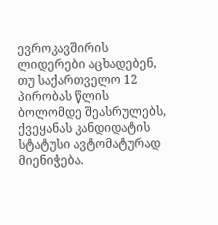ევროკავშირის ლიდერები აცხადებენ, თუ საქართველო 12 პირობას წლის ბოლომდე შეასრულებს, ქვეყანას კანდიდატის სტატუსი ავტომატურად მიენიჭება.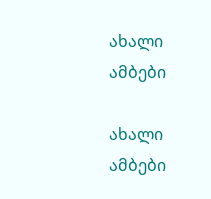ახალი ამბები

ახალი ამბები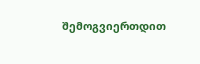შემოგვიერთდით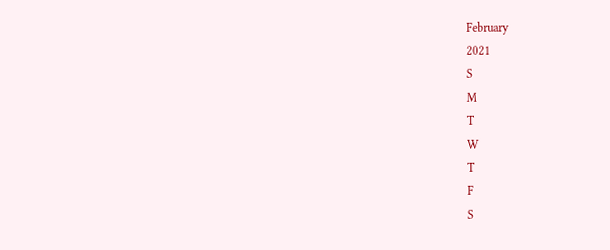February
2021
S
M
T
W
T
F
S